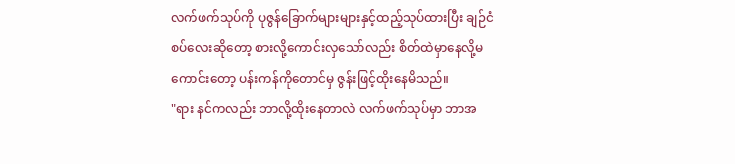လက်ဖက်သုပ်ကို ပုဇွန်ခြောက်များများနှင့်ထည့်သုပ်ထားပြီး ချဉ်ငံစပ်လေးဆိုတော့ စားလို့ကောင်းလှသော်လည်း စိတ်ထဲမှာနေလို့မကောင်းတော့ ပန်းကန်ကိုတောင်မှ ဇွန်းဖြင့်ထိုးနေမိသည်။
"ရား နင်ကလည်း ဘာလို့ထိုးနေတာလဲ လက်ဖက်သုပ်မှာ ဘာအ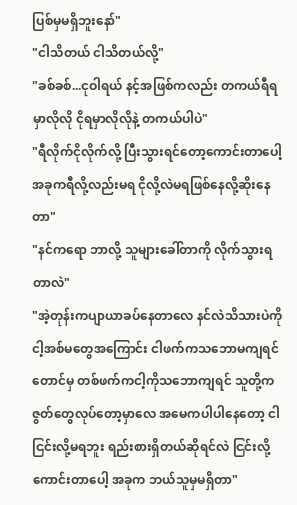ပြစ်မှမရှိဘူးနော်"
"ငါသိတယ် ငါသိတယ်လို့"
"ခစ်ခစ်...ငုဝါရယ် နင့်အဖြစ်ကလည်း တကယ်ရီရမှာလိုလို ငိုရမှာလိုလိုနဲ့ တကယ်ပါပဲ"
"ရီလိုက်ငိုလိုက်လို့ ပြီးသွားရင်တော့ကောင်းတာပေါ့ အခုကရီလို့လည်းမရ ငိုလို့လဲမရဖြစ်နေလို့ဆိုးနေတာ"
"နင်ကရော ဘာလို့ သူများခေါ်တာကို လိုက်သွားရတာလဲ"
"အဲ့တုန်းကပျာယာခပ်နေတာလေ နင်လဲသိသားပဲကို ငါ့အစ်မတွေအကြောင်း ငါဖက်ကသဘောမကျရင်တောင်မှ တစ်ဖက်ကငါ့ကိုသဘောကျရင် သူတို့ကဇွတ်တွေလုပ်တော့မှာလေ အမေကပါပါနေတော့ ငါငြင်းလို့မရဘူး ရည်းစားရှိတယ်ဆိုရင်လဲ ငြင်းလို့ကောင်းတာပေါ့ အခုက ဘယ်သူမှမရှိတာ"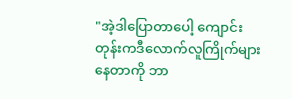"အဲ့ဒါပြောတာပေါ့ ကျောင်းတုန်းကဒီလောက်လူကြိုက်များနေတာကို ဘာ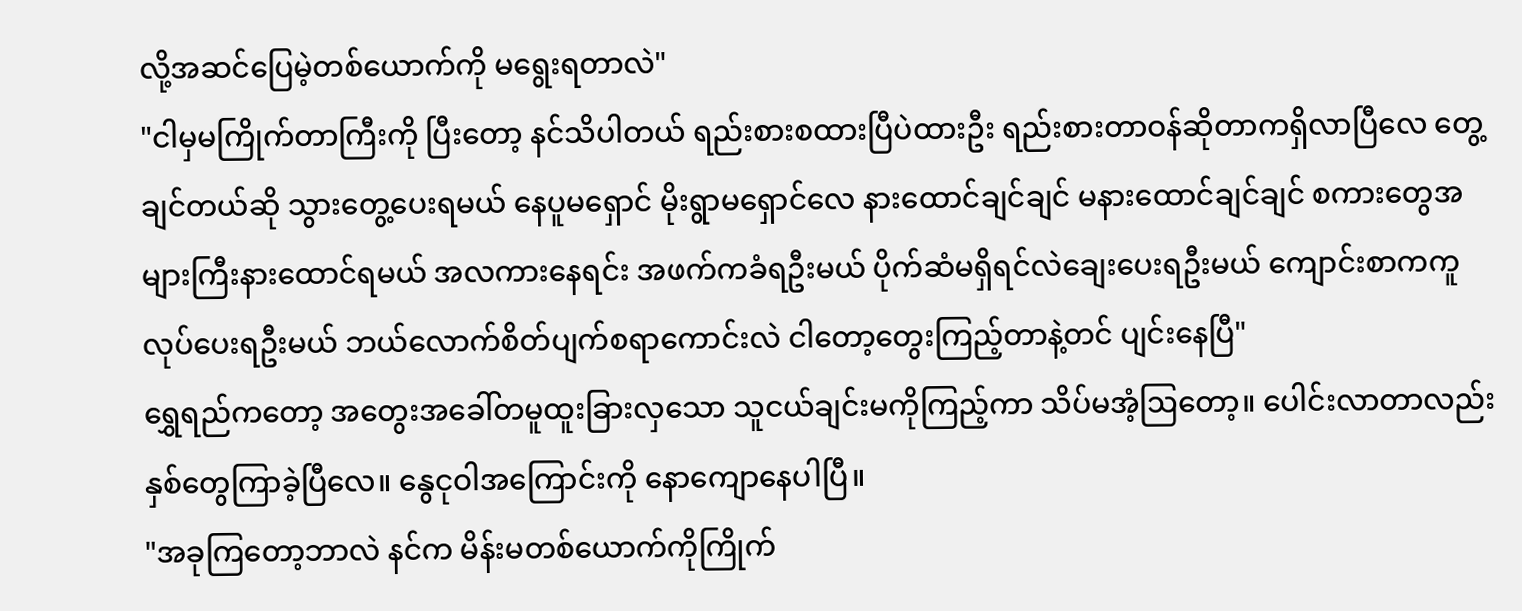လို့အဆင်ပြေမဲ့တစ်ယောက်ကို မရွေးရတာလဲ"
"ငါမှမကြိုက်တာကြီးကို ပြီးတော့ နင်သိပါတယ် ရည်းစားစထားပြီပဲထားဦး ရည်းစားတာဝန်ဆိုတာကရှိလာပြီလေ တွေ့ချင်တယ်ဆို သွားတွေ့ပေးရမယ် နေပူမရှောင် မိုးရွာမရှောင်လေ နားထောင်ချင်ချင် မနားထောင်ချင်ချင် စကားတွေအများကြီးနားထောင်ရမယ် အလကားနေရင်း အဖက်ကခံရဦးမယ် ပိုက်ဆံမရှိရင်လဲချေးပေးရဦးမယ် ကျောင်းစာကကူလုပ်ပေးရဦးမယ် ဘယ်လောက်စိတ်ပျက်စရာကောင်းလဲ ငါတော့တွေးကြည့်တာနဲ့တင် ပျင်းနေပြီ"
ရွှေရည်ကတော့ အတွေးအခေါ်တမူထူးခြားလှသော သူငယ်ချင်းမကိုကြည့်ကာ သိပ်မအံ့ဩတော့။ ပေါင်းလာတာလည်းနှစ်တွေကြာခဲ့ပြီလေ။ နွေငုဝါအကြောင်းကို နောကျောနေပါပြီ။
"အခုကြတော့ဘာလဲ နင်က မိန်းမတစ်ယောက်ကိုကြိုက်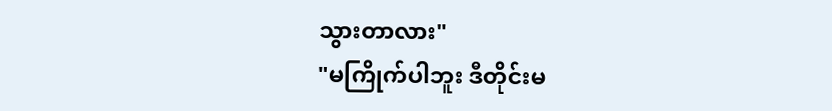သွားတာလား"
"မကြိုက်ပါဘူး ဒီတိုင်းမ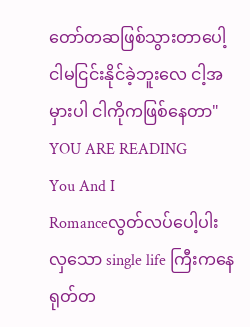တော်တဆဖြစ်သွားတာပေါ့ ငါမငြင်းနိုင်ခဲ့ဘူးလေ ငါ့အမှားပါ ငါကိုကဖြစ်နေတာ"
YOU ARE READING
You And I
Romanceလွတ်လပ်ပေါ့ပါးလှသော single life ကြီးကနေ ရုတ်တ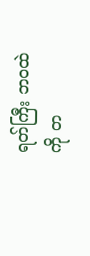ရတ်ကြီး ဘဝထဲကို တ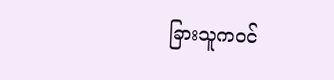ခြားသူကဝင်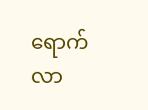ရောက်လာ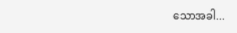သောအခါ...